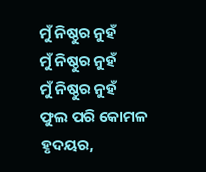ମୁଁ ନିଷ୍ଠୁର ନୁହଁ
ମୁଁ ନିଷ୍ଠୁର ନୁହଁ
ମୁଁ ନିଷ୍ଠୁର ନୁହଁ
ଫୁଲ ପରି କୋମଳ ହୃଦୟର,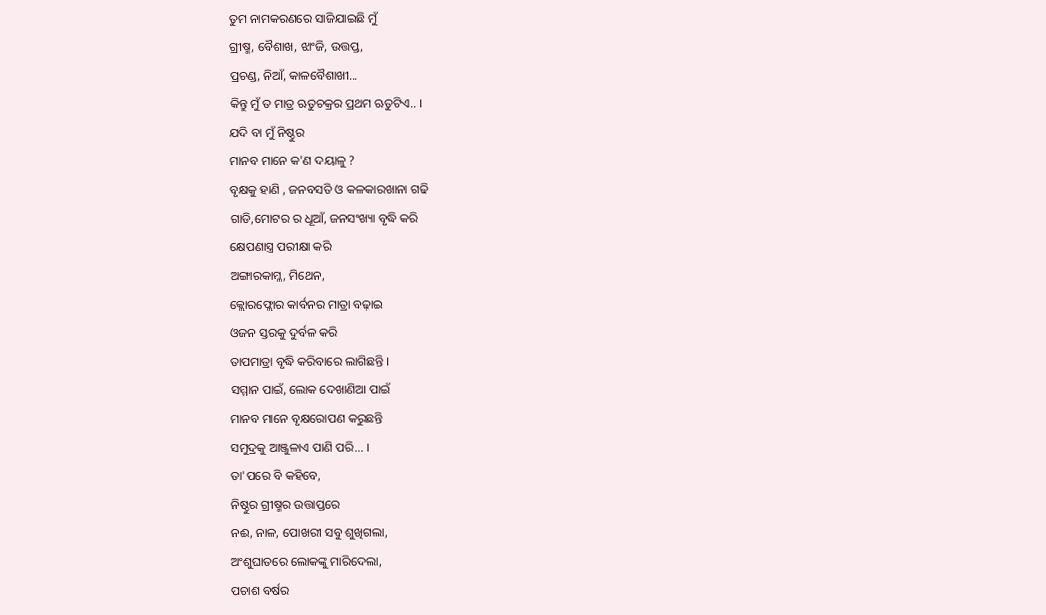ତୁମ ନାମକରଣରେ ସାଜିଯାଇଛି ମୁଁ
ଗ୍ରୀଷ୍ମ, ବୈଶାଖ, ଝାଂଜି, ଉତ୍ତପ୍ତ,
ପ୍ରଚଣ୍ଡ, ନିଆଁ, କାଳବୈଶାଖୀ...
କିନ୍ତୁ ମୁଁ ତ ମାତ୍ର ଋତୁଚକ୍ରର ପ୍ରଥମ ଋତୁଟିଏ.. ।
ଯଦି ବା ମୁଁ ନିଷ୍ଠୁର
ମାନବ ମାନେ କ'ଣ ଦୟାଳୁ ?
ବୃକ୍ଷକୁ ହାଣି , ଜନବସତି ଓ କଳକାରଖାନା ଗଢି
ଗାଡି,ମୋଟର ର ଧୂଆଁ, ଜନସଂଖ୍ୟା ବୃଦ୍ଧି କରି
କ୍ଷେପଣାସ୍ତ୍ର ପରୀକ୍ଷା କରି
ଅଙ୍ଗାରକାମ୍ଳ, ମିଥେନ,
କ୍ଲୋରଫ୍ଲୋର କାର୍ବନର ମାତ୍ରା ବଢ଼ାଇ
ଓଜନ ସ୍ତରକୁ ଦୁର୍ବଳ କରି
ତାପମାତ୍ରା ବୃଦ୍ଧି କରିବାରେ ଲାଗିଛନ୍ତି ।
ସମ୍ମାନ ପାଇଁ, ଲୋକ ଦେଖାଣିଆ ପାଇଁ
ମାନବ ମାନେ ବୃକ୍ଷରୋପଣ କରୁଛନ୍ତି
ସମୁଦ୍ରକୁ ଆଞ୍ଜୁଳାଏ ପାଣି ପରି... ।
ତା'ପରେ ବି କହିବେ,
ନିଷ୍ଠୁର ଗ୍ରୀଷ୍ମର ଉତ୍ତାପ୍ତରେ
ନଈ, ନାଳ, ପୋଖରୀ ସବୁ ଶୁଖିଗଲା,
ଅଂଶୁଘାତରେ ଲୋକଙ୍କୁ ମାରିଦେଲା,
ପଚାଶ ବର୍ଷର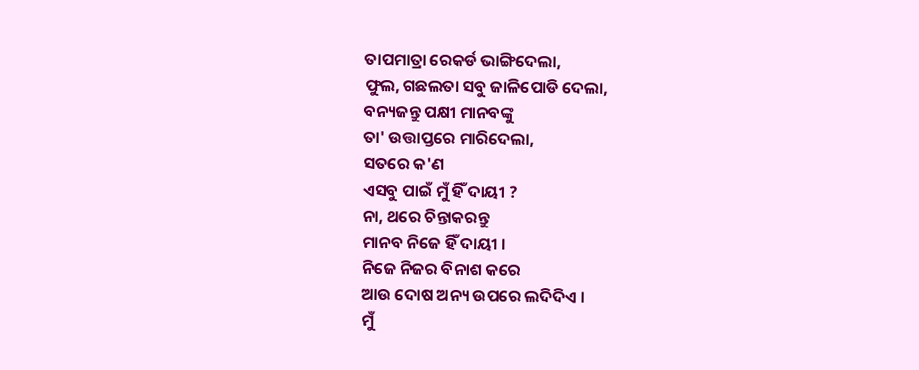ତାପମାତ୍ରା ରେକର୍ଡ ଭାଙ୍ଗିଦେଲା,
ଫୁଲ, ଗଛଲତା ସବୁ ଜାଳିପୋଡି ଦେଲା,
ବନ୍ୟଜନ୍ତୁ ପକ୍ଷୀ ମାନବଙ୍କୁ
ତା' ଉତ୍ତାପ୍ତରେ ମାରିଦେଲା,
ସତରେ କ'ଣ
ଏସବୁ ପାଇଁ ମୁଁ ହିଁ ଦାୟୀ ?
ନା, ଥରେ ଚିନ୍ତାକରନ୍ତୁ
ମାନବ ନିଜେ ହିଁ ଦାୟୀ ।
ନିଜେ ନିଜର ବିନାଶ କରେ
ଆଉ ଦୋଷ ଅନ୍ୟ ଉପରେ ଲଦିଦିଏ ।
ମୁଁ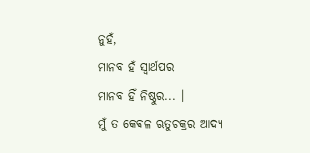ନୁହଁ,
ମାନବ ହଁ ସ୍ୱାର୍ଥପର
ମାନବ ହିଁ ନିଷ୍ଠୁର... ।
ମୁଁ ତ କେଵଳ ଋତୁଚକ୍ରର ଆଦ୍ୟ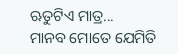ଋତୁଟିଏ ମାତ୍ର...
ମାନବ ମୋତେ ଯେମିତି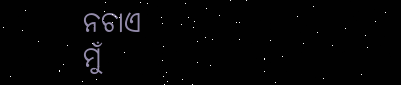ନଚାଏ
ମୁଁ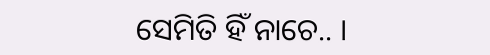ସେମିତି ହିଁ ନାଚେ.. ।